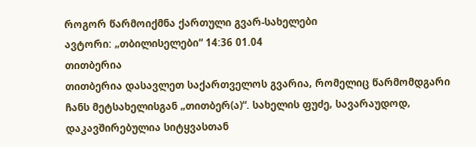როგორ წარმოიქმნა ქართული გვარ-სახელები
ავტორი: „თბილისელები“ 14:36 01.04
თითბერია
თითბერია დასავლეთ საქართველოს გვარია, რომელიც წარმომდგარი ჩანს მეტსახელისგან „თითბერ(ა)“. სახელის ფუძე, სავარაუდოდ, დაკავშირებულია სიტყვასთან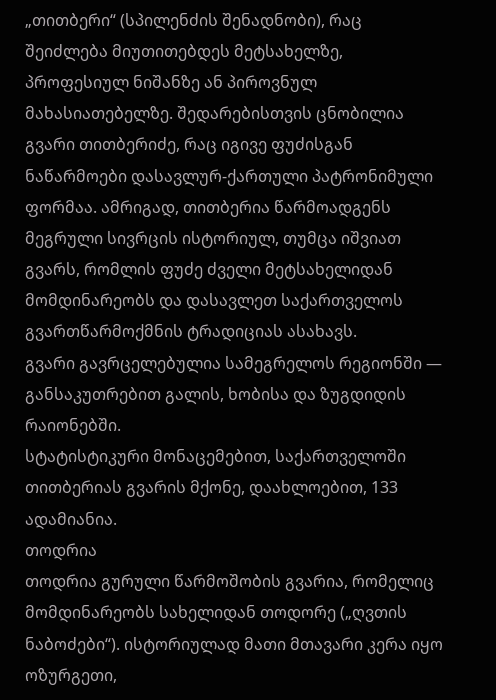„თითბერი“ (სპილენძის შენადნობი), რაც შეიძლება მიუთითებდეს მეტსახელზე, პროფესიულ ნიშანზე ან პიროვნულ მახასიათებელზე. შედარებისთვის ცნობილია გვარი თითბერიძე, რაც იგივე ფუძისგან ნაწარმოები დასავლურ-ქართული პატრონიმული ფორმაა. ამრიგად, თითბერია წარმოადგენს მეგრული სივრცის ისტორიულ, თუმცა იშვიათ გვარს, რომლის ფუძე ძველი მეტსახელიდან მომდინარეობს და დასავლეთ საქართველოს გვართწარმოქმნის ტრადიციას ასახავს.
გვარი გავრცელებულია სამეგრელოს რეგიონში — განსაკუთრებით გალის, ხობისა და ზუგდიდის რაიონებში.
სტატისტიკური მონაცემებით, საქართველოში თითბერიას გვარის მქონე, დაახლოებით, 133 ადამიანია.
თოდრია
თოდრია გურული წარმოშობის გვარია, რომელიც მომდინარეობს სახელიდან თოდორე („ღვთის ნაბოძები“). ისტორიულად მათი მთავარი კერა იყო ოზურგეთი,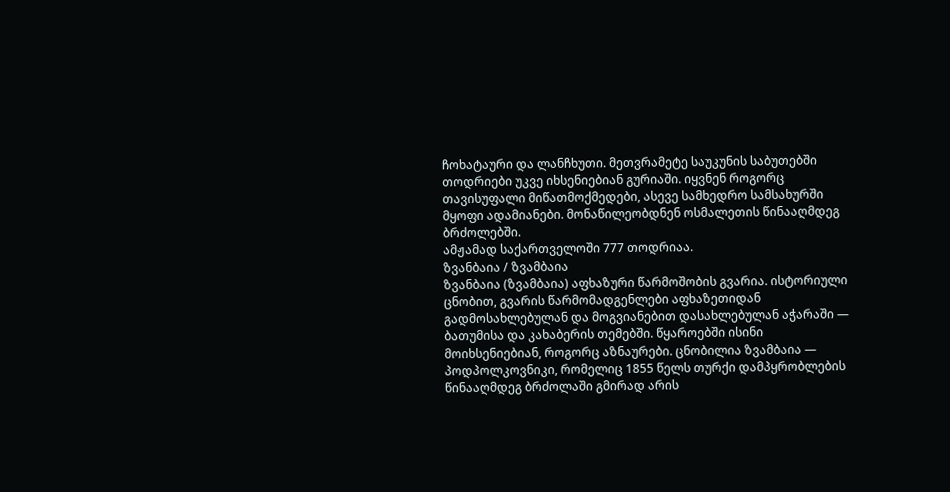ჩოხატაური და ლანჩხუთი. მეთვრამეტე საუკუნის საბუთებში თოდრიები უკვე იხსენიებიან გურიაში. იყვნენ როგორც თავისუფალი მიწათმოქმედები, ასევე სამხედრო სამსახურში მყოფი ადამიანები. მონაწილეობდნენ ოსმალეთის წინააღმდეგ ბრძოლებში.
ამჟამად საქართველოში 777 თოდრიაა.
ზვანბაია / ზვამბაია
ზვანბაია (ზვამბაია) აფხაზური წარმოშობის გვარია. ისტორიული ცნობით, გვარის წარმომადგენლები აფხაზეთიდან გადმოსახლებულან და მოგვიანებით დასახლებულან აჭარაში — ბათუმისა და კახაბერის თემებში. წყაროებში ისინი მოიხსენიებიან, როგორც აზნაურები. ცნობილია ზვამბაია — პოდპოლკოვნიკი, რომელიც 1855 წელს თურქი დამპყრობლების წინააღმდეგ ბრძოლაში გმირად არის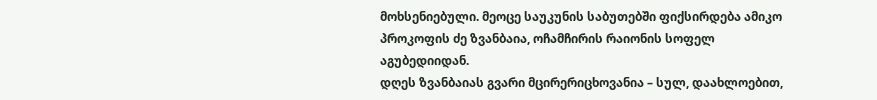მოხსენიებული. მეოცე საუკუნის საბუთებში ფიქსირდება ამიკო პროკოფის ძე ზვანბაია, ოჩამჩირის რაიონის სოფელ აგუბედიიდან.
დღეს ზვანბაიას გვარი მცირერიცხოვანია – სულ, დაახლოებით,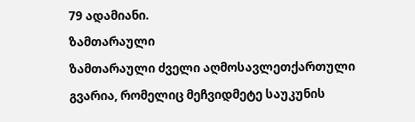79 ადამიანი.
ზამთარაული
ზამთარაული ძველი აღმოსავლეთქართული გვარია, რომელიც მეჩვიდმეტე საუკუნის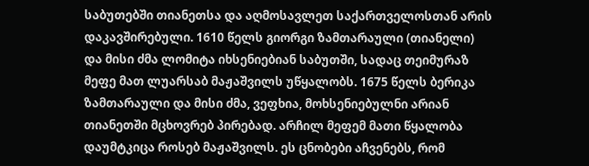საბუთებში თიანეთსა და აღმოსავლეთ საქართველოსთან არის დაკავშირებული. 1610 წელს გიორგი ზამთარაული (თიანელი) და მისი ძმა ლომიტა იხსენიებიან საბუთში, სადაც თეიმურაზ მეფე მათ ლუარსაბ მაჟაშვილს უწყალობს. 1675 წელს ბერიკა ზამთარაული და მისი ძმა, ვეფხია, მოხსენიებულნი არიან თიანეთში მცხოვრებ პირებად. არჩილ მეფემ მათი წყალობა დაუმტკიცა როსებ მაჟაშვილს. ეს ცნობები აჩვენებს, რომ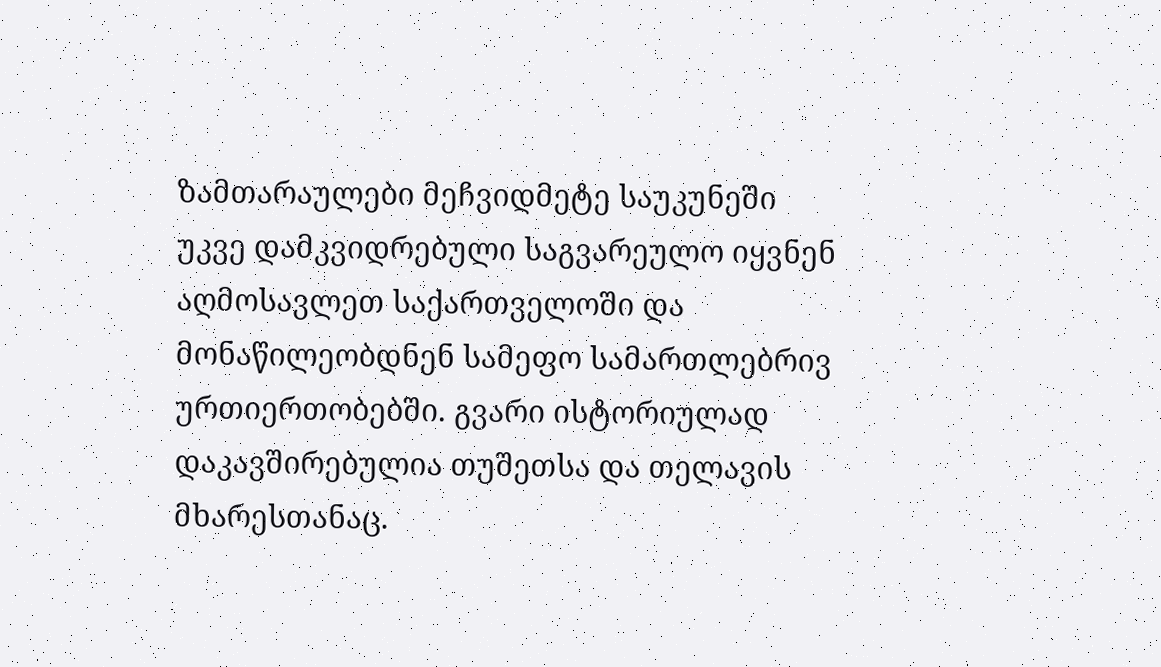ზამთარაულები მეჩვიდმეტე საუკუნეში უკვე დამკვიდრებული საგვარეულო იყვნენ აღმოსავლეთ საქართველოში და მონაწილეობდნენ სამეფო სამართლებრივ ურთიერთობებში. გვარი ისტორიულად დაკავშირებულია თუშეთსა და თელავის მხარესთანაც.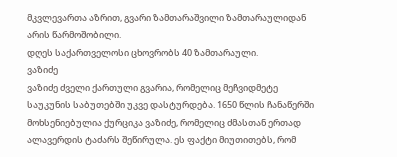მკვლევართა აზრით, გვარი ზამთარაშვილი ზამთარაულიდან არის წარმოშობილი.
დღეს საქართველოსი ცხოვრობს 40 ზამთარაული.
ვაზიძე
ვაზიძე ძველი ქართული გვარია, რომელიც მეჩვიდმეტე საუკუნის საბუთებში უკვე დასტურდება. 1650 წლის ჩანაწერში მოხსენიებულია ქურციკა ვაზიძე, რომელიც ძმასთან ერთად ალავერდის ტაძარს შეწირულა. ეს ფაქტი მიუთითებს, რომ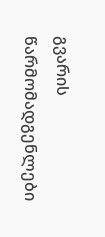გვარის წარმომადგენლები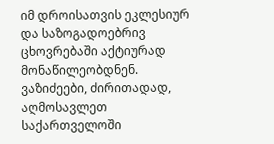იმ დროისათვის ეკლესიურ და საზოგადოებრივ ცხოვრებაში აქტიურად მონაწილეობდნენ. ვაზიძეები, ძირითადად, აღმოსავლეთ საქართველოში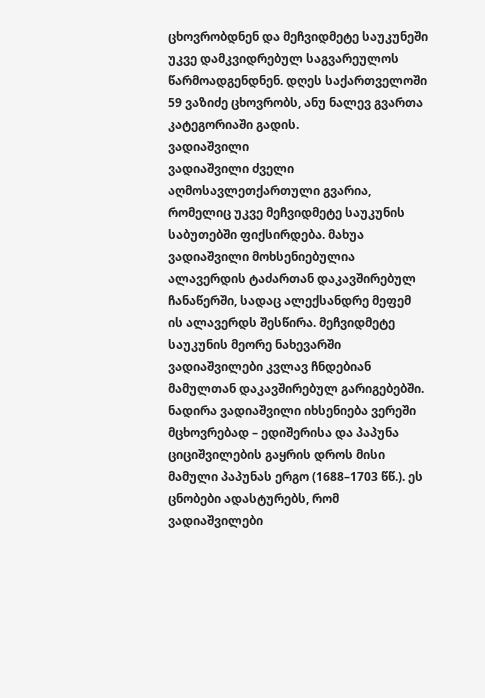ცხოვრობდნენ და მეჩვიდმეტე საუკუნეში უკვე დამკვიდრებულ საგვარეულოს წარმოადგენდნენ. დღეს საქართველოში 59 ვაზიძე ცხოვრობს, ანუ ნალევ გვართა კატეგორიაში გადის.
ვადიაშვილი
ვადიაშვილი ძველი აღმოსავლეთქართული გვარია, რომელიც უკვე მეჩვიდმეტე საუკუნის საბუთებში ფიქსირდება. მახუა ვადიაშვილი მოხსენიებულია ალავერდის ტაძართან დაკავშირებულ ჩანაწერში, სადაც ალექსანდრე მეფემ ის ალავერდს შესწირა. მეჩვიდმეტე საუკუნის მეორე ნახევარში ვადიაშვილები კვლავ ჩნდებიან მამულთან დაკავშირებულ გარიგებებში. ნადირა ვადიაშვილი იხსენიება ვერეში მცხოვრებად – ედიშერისა და პაპუნა ციციშვილების გაყრის დროს მისი მამული პაპუნას ერგო (1688–1703 წწ.). ეს ცნობები ადასტურებს, რომ ვადიაშვილები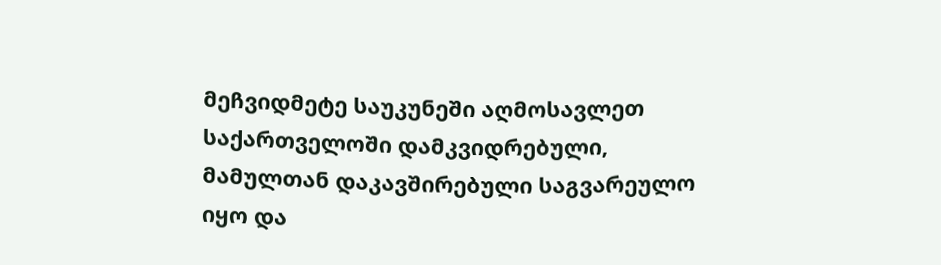მეჩვიდმეტე საუკუნეში აღმოსავლეთ საქართველოში დამკვიდრებული, მამულთან დაკავშირებული საგვარეულო იყო და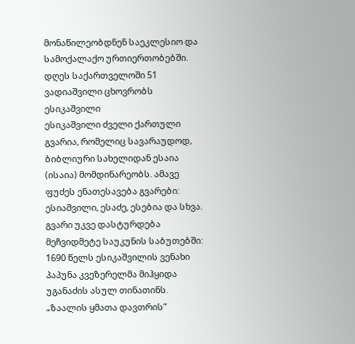მონაწილეობდნენ საეკლესიო და სამოქალაქო ურთიერთობებში.
დღეს საქართველოში 51 ვადიაშვილი ცხოვრობს
ესიკაშვილი
ესიკაშვილი ძველი ქართული გვარია, რომელიც სავარაუდოდ, ბიბლიური სახელიდან ესაია (ისაია) მომდინარეობს. ამავე ფუძეს ენათესავება გვარები: ესიაშვილი, ესაძე, ესებია და სხვა. გვარი უკვე დასტურდება მეჩვიდმეტე საუკუნის საბუთებში: 1690 წელს ესიკაშვილის ვენახი პაპუნა კვეზერელმა მიჰყიდა უგანაძის ასულ თინათინს. „ზაალის ყმათა დავთრის“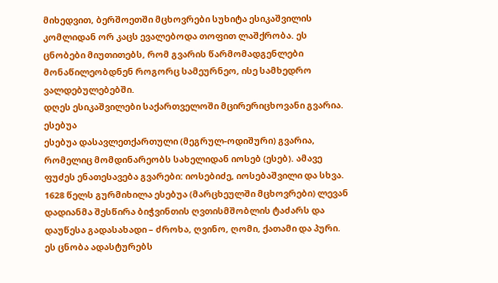მიხედვით, ბერშოეთში მცხოვრები სუხიტა ესიკაშვილის კომლიდან ორ კაცს ევალებოდა თოფით ლაშქრობა. ეს ცნობები მიუთითებს, რომ გვარის წარმომადგენლები მონაწილეობდნენ როგორც სამეურნეო, ისე სამხედრო ვალდებულებებში.
დღეს ესიკაშვილები საქართველოში მცირერიცხოვანი გვარია.
ესებუა
ესებუა დასავლეთქართული (მეგრულ-ოდიშური) გვარია, რომელიც მომდინარეობს სახელიდან იოსებ (ესებ). ამავე ფუძეს ენათესავება გვარები: იოსებიძე, იოსებაშვილი და სხვა. 1628 წელს გურმიხილა ესებუა (მარცხეულში მცხოვრები) ლევან დადიანმა შესწირა ბიჭვინთის ღვთისმშობლის ტაძარს და დაუწესა გადასახადი – ძროხა, ღვინო, ღომი, ქათამი და პური. ეს ცნობა ადასტურებს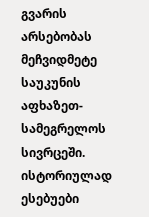გვარის არსებობას მეჩვიდმეტე საუკუნის აფხაზეთ-სამეგრელოს სივრცეში.
ისტორიულად ესებუები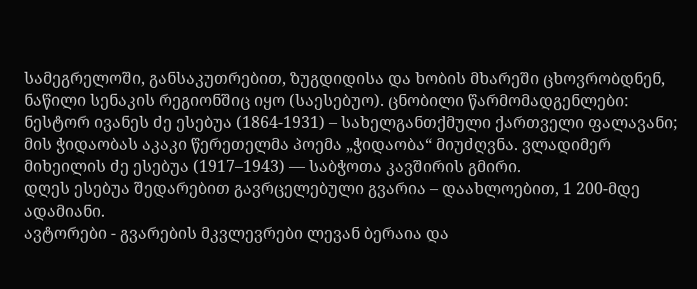სამეგრელოში, განსაკუთრებით, ზუგდიდისა და ხობის მხარეში ცხოვრობდნენ, ნაწილი სენაკის რეგიონშიც იყო (საესებუო). ცნობილი წარმომადგენლები: ნესტორ ივანეს ძე ესებუა (1864-1931) – სახელგანთქმული ქართველი ფალავანი; მის ჭიდაობას აკაკი წერეთელმა პოემა „ჭიდაობა“ მიუძღვნა. ვლადიმერ მიხეილის ძე ესებუა (1917–1943) — საბჭოთა კავშირის გმირი.
დღეს ესებუა შედარებით გავრცელებული გვარია – დაახლოებით, 1 200-მდე ადამიანი.
ავტორები - გვარების მკვლევრები ლევან ბერაია და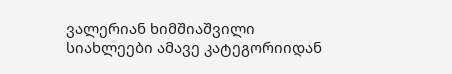ვალერიან ხიმშიაშვილი
სიახლეები ამავე კატეგორიიდან